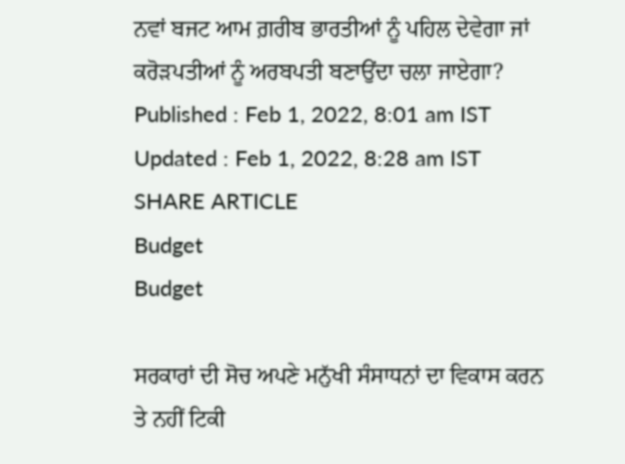ਨਵਾਂ ਬਜਟ ਆਮ ਗ਼ਰੀਬ ਭਾਰਤੀਆਂ ਨੂੰ ਪਹਿਲ ਦੇਵੇਗਾ ਜਾਂ ਕਰੋੜਪਤੀਆਂ ਨੂੰ ਅਰਬਪਤੀ ਬਣਾਉਂਦਾ ਚਲਾ ਜਾਏਗਾ?
Published : Feb 1, 2022, 8:01 am IST
Updated : Feb 1, 2022, 8:28 am IST
SHARE ARTICLE
Budget
Budget

ਸਰਕਾਰਾਂ ਦੀ ਸੋਚ ਅਪਣੇ ਮਨੁੱਖੀ ਸੰਸਾਧਨਾਂ ਦਾ ਵਿਕਾਸ ਕਰਨ ਤੇ ਨਹੀਂ ਟਿਕੀ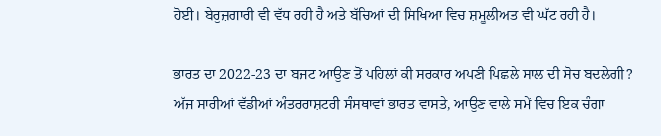ਹੋਈ। ਬੇਰੁਜ਼ਗਾਰੀ ਵੀ ਵੱਧ ਰਹੀ ਹੈ ਅਤੇ ਬੱਚਿਆਂ ਦੀ ਸਿਖਿਆ ਵਿਚ ਸ਼ਮੂਲੀਅਤ ਵੀ ਘੱਟ ਰਹੀ ਹੈ।

ਭਾਰਤ ਦਾ 2022-23 ਦਾ ਬਜਟ ਆਉਣ ਤੋਂ ਪਹਿਲਾਂ ਕੀ ਸਰਕਾਰ ਅਪਣੀ ਪਿਛਲੇ ਸਾਲ ਦੀ ਸੋਚ ਬਦਲੇਗੀ? ਅੱਜ ਸਾਰੀਆਂ ਵੱਡੀਆਂ ਅੰਤਰਰਾਸ਼ਟਰੀ ਸੰਸਥਾਵਾਂ ਭਾਰਤ ਵਾਸਤੇ, ਆਉਣ ਵਾਲੇ ਸਮੇਂ ਵਿਚ ਇਕ ਚੰਗਾ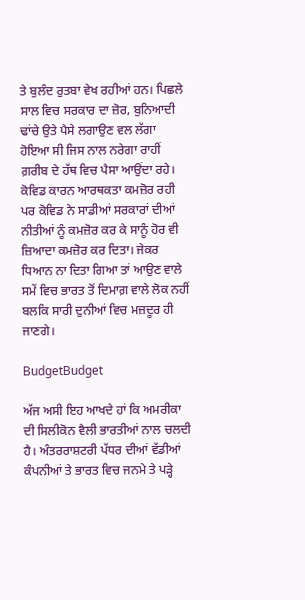ਤੇ ਬੁਲੰਦ ਰੁਤਬਾ ਵੇਖ ਰਹੀਆਂ ਹਨ। ਪਿਛਲੇ ਸਾਲ ਵਿਚ ਸਰਕਾਰ ਦਾ ਜ਼ੋਰ, ਬੁਨਿਆਦੀ ਢਾਂਚੇ ਉਤੇ ਪੈਸੇ ਲਗਾਉਣ ਵਲ ਲੱਗਾ ਹੋਇਆ ਸੀ ਜਿਸ ਨਾਲ ਨਰੇਗਾ ਰਾਹੀਂ ਗ਼ਰੀਬ ਦੇ ਹੱਥ ਵਿਚ ਪੈਸਾ ਆਉਂਦਾ ਰਹੇ। ਕੋਵਿਡ ਕਾਰਨ ਆਰਥਕਤਾ ਕਮਜ਼ੋਰ ਰਹੀ ਪਰ ਕੋਵਿਡ ਨੇ ਸਾਡੀਆਂ ਸਰਕਾਰਾਂ ਦੀਆਂ ਨੀਤੀਆਂ ਨੂੰ ਕਮਜ਼ੋਰ ਕਰ ਕੇ ਸਾਨੂੰ ਹੋਰ ਵੀ ਜ਼ਿਆਦਾ ਕਮਜ਼ੋਰ ਕਰ ਦਿਤਾ। ਜੇਕਰ ਧਿਆਨ ਨਾ ਦਿਤਾ ਗਿਆ ਤਾਂ ਆਉਣ ਵਾਲੇ ਸਮੇਂ ਵਿਚ ਭਾਰਤ ਤੋਂ ਦਿਮਾਗ਼ ਵਾਲੇ ਲੋਕ ਨਹੀਂ ਬਲਕਿ ਸਾਰੀ ਦੁਨੀਆਂ ਵਿਚ ਮਜ਼ਦੂਰ ਹੀ ਜਾਣਗੇ।

BudgetBudget

ਅੱਜ ਅਸੀ ਇਹ ਆਖਦੇ ਹਾਂ ਕਿ ਅਮਰੀਕਾ ਦੀ ਸਿਲੀਕੋਨ ਵੈਲੀ ਭਾਰਤੀਆਂ ਨਾਲ ਚਲਦੀ ਹੈ। ਅੰਤਰਰਾਸ਼ਟਰੀ ਪੱਧਰ ਦੀਆਂ ਵੱਡੀਆਂ ਕੰਪਨੀਆਂ ਤੇ ਭਾਰਤ ਵਿਚ ਜਨਮੇ ਤੇ ਪੜ੍ਹੇ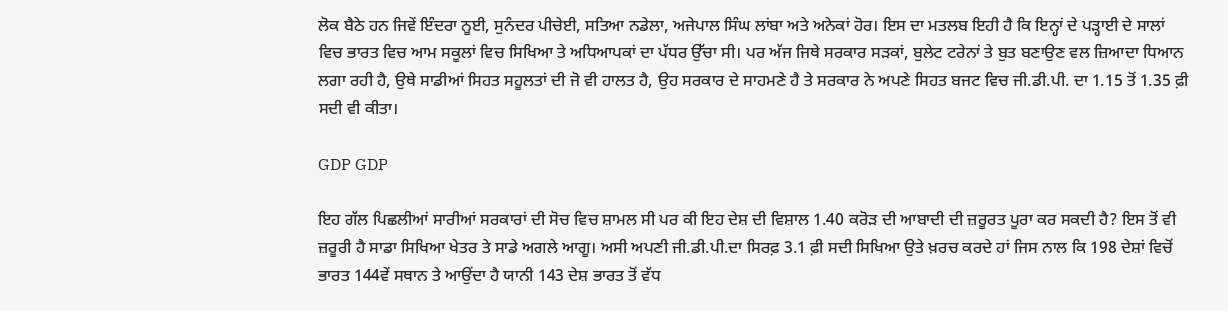ਲੋਕ ਬੈਠੇ ਹਨ ਜਿਵੇਂ ਇੰਦਰਾ ਨੂਈ, ਸੁਨੰਦਰ ਪੀਚੇਈ, ਸਤਿਆ ਨਡੇਲਾ, ਅਜੇਪਾਲ ਸਿੰਘ ਲਾਂਬਾ ਅਤੇ ਅਨੇਕਾਂ ਹੋਰ। ਇਸ ਦਾ ਮਤਲਬ ਇਹੀ ਹੈ ਕਿ ਇਨ੍ਹਾਂ ਦੇ ਪੜ੍ਹਾਈ ਦੇ ਸਾਲਾਂ ਵਿਚ ਭਾਰਤ ਵਿਚ ਆਮ ਸਕੂਲਾਂ ਵਿਚ ਸਿਖਿਆ ਤੇ ਅਧਿਆਪਕਾਂ ਦਾ ਪੱਧਰ ਉੱਚਾ ਸੀ। ਪਰ ਅੱਜ ਜਿਥੇ ਸਰਕਾਰ ਸੜਕਾਂ, ਬੁਲੇਟ ਟਰੇਨਾਂ ਤੇ ਬੁਤ ਬਣਾਉਣ ਵਲ ਜ਼ਿਆਦਾ ਧਿਆਨ ਲਗਾ ਰਹੀ ਹੈ, ਉਥੇ ਸਾਡੀਆਂ ਸਿਹਤ ਸਹੂਲਤਾਂ ਦੀ ਜੋ ਵੀ ਹਾਲਤ ਹੈ, ਉਹ ਸਰਕਾਰ ਦੇ ਸਾਹਮਣੇ ਹੈ ਤੇ ਸਰਕਾਰ ਨੇ ਅਪਣੇ ਸਿਹਤ ਬਜਟ ਵਿਚ ਜੀ.ਡੀ.ਪੀ. ਦਾ 1.15 ਤੋਂ 1.35 ਫ਼ੀ ਸਦੀ ਵੀ ਕੀਤਾ।

GDP GDP

ਇਹ ਗੱਲ ਪਿਛਲੀਆਂ ਸਾਰੀਆਂ ਸਰਕਾਰਾਂ ਦੀ ਸੋਚ ਵਿਚ ਸ਼ਾਮਲ ਸੀ ਪਰ ਕੀ ਇਹ ਦੇਸ਼ ਦੀ ਵਿਸ਼ਾਲ 1.40 ਕਰੋੜ ਦੀ ਆਬਾਦੀ ਦੀ ਜ਼ਰੂਰਤ ਪੂਰਾ ਕਰ ਸਕਦੀ ਹੈ? ਇਸ ਤੋਂ ਵੀ ਜ਼ਰੂਰੀ ਹੈ ਸਾਡਾ ਸਿਖਿਆ ਖੇਤਰ ਤੇ ਸਾਡੇ ਅਗਲੇ ਆਗੂ। ਅਸੀ ਅਪਣੀ ਜੀ.ਡੀ.ਪੀ.ਦਾ ਸਿਰਫ਼ 3.1 ਫ਼ੀ ਸਦੀ ਸਿਖਿਆ ਉਤੇ ਖ਼ਰਚ ਕਰਦੇ ਹਾਂ ਜਿਸ ਨਾਲ ਕਿ 198 ਦੇਸ਼ਾਂ ਵਿਚੋਂ ਭਾਰਤ 144ਵੇਂ ਸਥਾਨ ਤੇ ਆਉਂਦਾ ਹੈ ਯਾਨੀ 143 ਦੇਸ਼ ਭਾਰਤ ਤੋਂ ਵੱਧ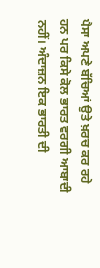ਪੈਸਾ ਅਪਣੇ ਬੱਚਿਆਂ ਉਤੇ ਖ਼ਰਚ ਕਰ ਰਹੇ ਹਨ ਪਰ ਕਿਸੇ ਕੋਲ ਭਾਰਤ ਵਰਗੀ ਆਬਾਦੀ ਨਹੀਂ। ਅੰਦਾਜ਼ਨ ਇਕ ਭਾਰਤੀ ਦੀ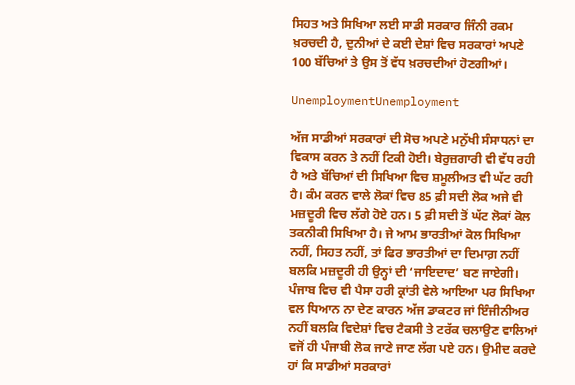ਸਿਹਤ ਅਤੇ ਸਿਖਿਆ ਲਈ ਸਾਡੀ ਸਰਕਾਰ ਜਿੰਨੀ ਰਕਮ ਖ਼ਰਚਦੀ ਹੈ, ਦੁਨੀਆਂ ਦੇ ਕਈ ਦੇਸ਼ਾਂ ਵਿਚ ਸਰਕਾਰਾਂ ਅਪਣੇ 100 ਬੱਚਿਆਂ ਤੇ ਉਸ ਤੋਂ ਵੱਧ ਖ਼ਰਚਦੀਆਂ ਹੋਣਗੀਆਂ।

UnemploymentUnemployment

ਅੱਜ ਸਾਡੀਆਂ ਸਰਕਾਰਾਂ ਦੀ ਸੋਚ ਅਪਣੇ ਮਨੁੱਖੀ ਸੰਸਾਧਨਾਂ ਦਾ ਵਿਕਾਸ ਕਰਨ ਤੇ ਨਹੀਂ ਟਿਕੀ ਹੋਈ। ਬੇਰੁਜ਼ਗਾਰੀ ਵੀ ਵੱਧ ਰਹੀ ਹੈ ਅਤੇ ਬੱਚਿਆਂ ਦੀ ਸਿਖਿਆ ਵਿਚ ਸ਼ਮੂਲੀਅਤ ਵੀ ਘੱਟ ਰਹੀ ਹੈ। ਕੰਮ ਕਰਨ ਵਾਲੇ ਲੋਕਾਂ ਵਿਚ 85 ਫ਼ੀ ਸਦੀ ਲੋਕ ਅਜੇ ਵੀ ਮਜ਼ਦੂਰੀ ਵਿਚ ਲੱਗੇ ਹੋਏ ਹਨ। 5 ਫ਼ੀ ਸਦੀ ਤੋਂ ਘੱਟ ਲੋਕਾਂ ਕੋਲ ਤਕਨੀਕੀ ਸਿਖਿਆ ਹੈ। ਜੇ ਆਮ ਭਾਰਤੀਆਂ ਕੋਲ ਸਿਖਿਆ ਨਹੀਂ, ਸਿਹਤ ਨਹੀਂ, ਤਾਂ ਫਿਰ ਭਾਰਤੀਆਂ ਦਾ ਦਿਮਾਗ਼ ਨਹੀਂ ਬਲਕਿ ਮਜ਼ਦੂਰੀ ਹੀ ਉਨ੍ਹਾਂ ਦੀ ‘ਜਾਇਦਾਦ’ ਬਣ ਜਾਏਗੀ। ਪੰਜਾਬ ਵਿਚ ਵੀ ਪੈਸਾ ਹਰੀ ਕ੍ਰਾਂਤੀ ਵੇਲੇ ਆਇਆ ਪਰ ਸਿਖਿਆ ਵਲ ਧਿਆਨ ਨਾ ਦੇਣ ਕਾਰਨ ਅੱਜ ਡਾਕਟਰ ਜਾਂ ਇੰਜੀਨੀਅਰ ਨਹੀਂ ਬਲਕਿ ਵਿਦੇਸ਼ਾਂ ਵਿਚ ਟੈਕਸੀ ਤੇ ਟਰੱਕ ਚਲਾਉਣ ਵਾਲਿਆਂ ਵਜੋਂ ਹੀ ਪੰਜਾਬੀ ਲੋਕ ਜਾਣੇ ਜਾਣ ਲੱਗ ਪਏ ਹਨ। ਉਮੀਦ ਕਰਦੇ ਹਾਂ ਕਿ ਸਾਡੀਆਂ ਸਰਕਾਰਾਂ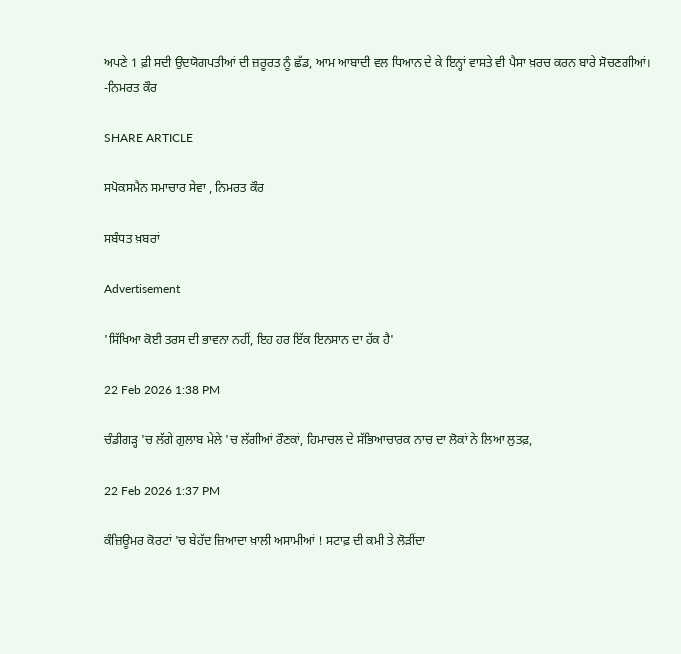ਅਪਣੇ 1 ਫ਼ੀ ਸਦੀ ਉਦਯੋਗਪਤੀਆਂ ਦੀ ਜ਼ਰੂਰਤ ਨੂੰ ਛੱਡ, ਆਮ ਆਬਾਦੀ ਵਲ ਧਿਆਨ ਦੇ ਕੇ ਇਨ੍ਹਾਂ ਵਾਸਤੇ ਵੀ ਪੈਸਾ ਖ਼ਰਚ ਕਰਨ ਬਾਰੇ ਸੋਚਣਗੀਆਂ।
-ਨਿਮਰਤ ਕੌਰ

SHARE ARTICLE

ਸਪੋਕਸਮੈਨ ਸਮਾਚਾਰ ਸੇਵਾ , ਨਿਮਰਤ ਕੌਰ

ਸਬੰਧਤ ਖ਼ਬਰਾਂ

Advertisement

'ਸਿੱਖਿਆ ਕੋਈ ਤਰਸ ਦੀ ਭਾਵਨਾ ਨਹੀਂ, ਇਹ ਹਰ ਇੱਕ ਇਨਸਾਨ ਦਾ ਹੱਕ ਹੈ'

22 Feb 2026 1:38 PM

ਚੰਡੀਗੜ੍ਹ 'ਚ ਲੱਗੇ ਗੁਲਾਬ ਮੇਲੇ 'ਚ ਲੱਗੀਆਂ ਰੌਣਕਾਂ, ਹਿਮਾਚਲ ਦੇ ਸੱਭਿਆਚਾਰਕ ਨਾਚ ਦਾ ਲੋਕਾਂ ਨੇ ਲਿਆ ਲੁਤਫ਼,

22 Feb 2026 1:37 PM

ਕੰਜ਼ਿਊਮਰ ਕੋਰਟਾਂ 'ਚ ਬੇਹੱਦ ਜ਼ਿਆਦਾ ਖ਼ਾਲੀ ਅਸਾਮੀਆਂ ! ਸਟਾਫ਼ ਦੀ ਕਮੀ ਤੇ ਲੋੜੀਂਦਾ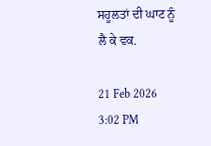ਸਹੂਲਤਾਂ ਦੀ ਘਾਟ ਨੂੰ ਲੈ ਕੇ ਵਕ.

21 Feb 2026 3:02 PM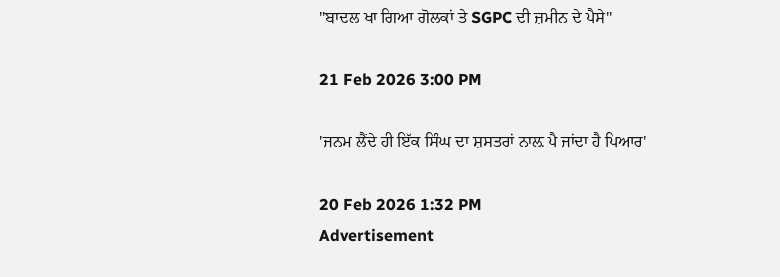"ਬਾਦਲ ਖਾ ਗਿਆ ਗੋਲਕਾਂ ਤੇ SGPC ਦੀ ਜ਼ਮੀਨ ਦੇ ਪੈਸੇ"

21 Feb 2026 3:00 PM

'ਜਨਮ ਲੈਂਦੇ ਹੀ ਇੱਕ ਸਿੰਘ ਦਾ ਸ਼ਸਤਰਾਂ ਨਾਲ਼ ਪੈ ਜਾਂਦਾ ਹੈ ਪਿਆਰ'

20 Feb 2026 1:32 PM
Advertisement